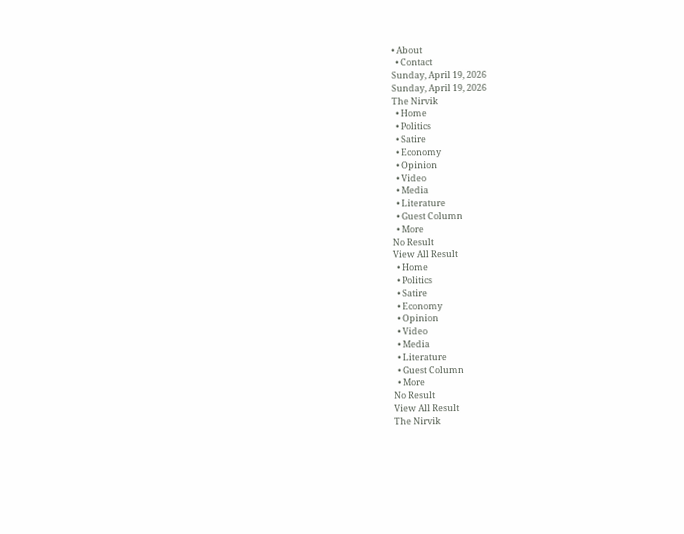• About
  • Contact
Sunday, April 19, 2026
Sunday, April 19, 2026
The Nirvik
  • Home
  • Politics
  • Satire
  • Economy
  • Opinion
  • Video
  • Media
  • Literature
  • Guest Column
  • More
No Result
View All Result
  • Home
  • Politics
  • Satire
  • Economy
  • Opinion
  • Video
  • Media
  • Literature
  • Guest Column
  • More
No Result
View All Result
The Nirvik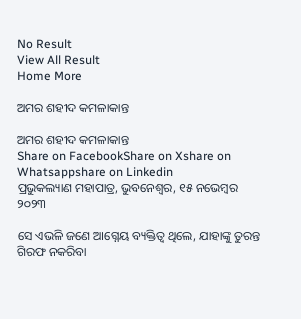No Result
View All Result
Home More

ଅମର ଶହୀଦ କମଳାକାନ୍ତ

ଅମର ଶହୀଦ କମଳାକାନ୍ତ
Share on FacebookShare on Xshare on Whatsappshare on Linkedin
ପ୍ରଭୁକଲ୍ୟାଣ ମହାପାତ୍ର, ଭୁବନେଶ୍ୱର, ୧୫ ନଭେମ୍ବର ୨୦୨୩

ସେ ଏଭଳି ଜଣେ ଆଗ୍ନେୟ ବ୍ୟକ୍ତିତ୍ୱ ଥିଲେ, ଯାହାଙ୍କୁ ତୁରନ୍ତ ଗିରଫ ନକରିବା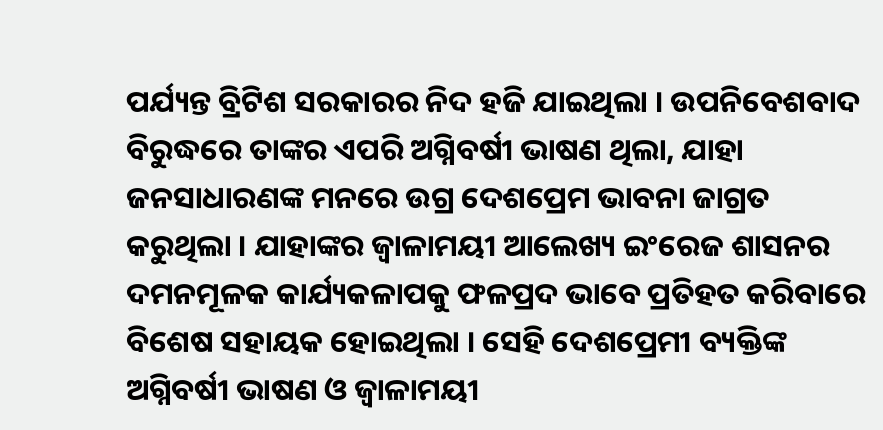ପର୍ଯ୍ୟନ୍ତ ବ୍ରିଟିଶ ସରକାରର ନିଦ ହଜି ଯାଇଥିଲା । ଉପନିବେଶବାଦ ବିରୁଦ୍ଧରେ ତାଙ୍କର ଏପରି ଅଗ୍ନିବର୍ଷୀ ଭାଷଣ ଥିଲା, ଯାହା ଜନସାଧାରଣଙ୍କ ମନରେ ଉଗ୍ର ଦେଶପ୍ରେମ ଭାବନା ଜାଗ୍ରତ କରୁଥିଲା । ଯାହାଙ୍କର ଜ୍ୱାଳାମୟୀ ଆଲେଖ୍ୟ ଇଂରେଜ ଶାସନର ଦମନମୂଳକ କାର୍ଯ୍ୟକଳାପକୁ ଫଳପ୍ରଦ ଭାବେ ପ୍ରତିହତ କରିବାରେ ବିଶେଷ ସହାୟକ ହୋଇଥିଲା । ସେହି ଦେଶପ୍ରେମୀ ବ୍ୟକ୍ତିଙ୍କ ଅଗ୍ନିବର୍ଷୀ ଭାଷଣ ଓ ଜ୍ୱାଳାମୟୀ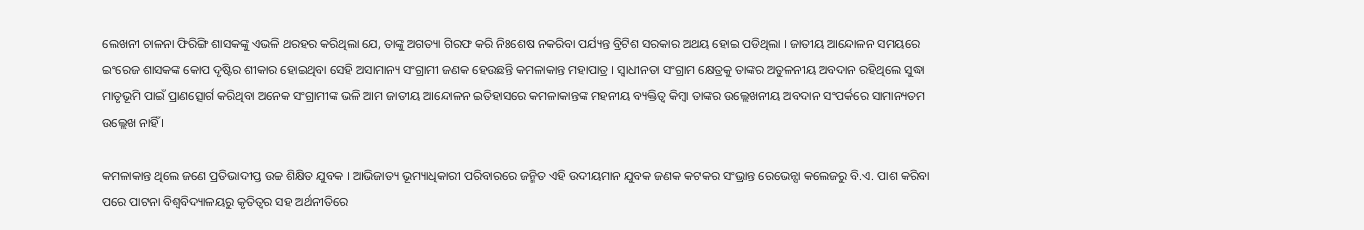ଲେଖନୀ ଚାଳନା ଫିରିଙ୍ଗି ଶାସକଙ୍କୁ ଏଭଳି ଥରହର କରିଥିଲା ଯେ, ତାଙ୍କୁ ଅଗତ୍ୟା ଗିରଫ କରି ନିଃଶେଷ ନକରିବା ପର୍ଯ୍ୟନ୍ତ ବ୍ରିଟିଶ ସରକାର ଅଥୟ ହୋଇ ପଡିଥିଲା । ଜାତୀୟ ଆନ୍ଦୋଳନ ସମୟରେ ଇଂରେଜ ଶାସକଙ୍କ କୋପ ଦୃଷ୍ଟିର ଶୀକାର ହୋଇଥିବା ସେହି ଅସାମାନ୍ୟ ସଂଗ୍ରାମୀ ଜଣକ ହେଉଛନ୍ତି କମଳାକାନ୍ତ ମହାପାତ୍ର । ସ୍ୱାଧୀନତା ସଂଗ୍ରାମ କ୍ଷେତ୍ରକୁ ତାଙ୍କର ଅତୁଳନୀୟ ଅବଦାନ ରହିଥିଲେ ସୁଦ୍ଧା ମାତୃଭୂମି ପାଇଁ ପ୍ରାଣତ୍ସୋର୍ଗ କରିଥିବା ଅନେକ ସଂଗ୍ରାମୀଙ୍କ ଭଳି ଆମ ଜାତୀୟ ଆନ୍ଦୋଳନ ଇତିହାସରେ କମଳାକାନ୍ତଙ୍କ ମହନୀୟ ବ୍ୟକ୍ତିତ୍ୱ କିମ୍ବା ତାଙ୍କର ଉଲ୍ଲେଖନୀୟ ଅବଦାନ ସଂପର୍କରେ ସାମାନ୍ୟତମ ଉଲ୍ଲେଖ ନାହିଁ ।

କମଳାକାନ୍ତ ଥିଲେ ଜଣେ ପ୍ରତିଭାଦୀପ୍ତ ଉଚ୍ଚ ଶିକ୍ଷିତ ଯୁବକ । ଆଭିଜାତ୍ୟ ଭୂମ୍ୟାଧିକାରୀ ପରିବାରରେ ଜନ୍ମିତ ଏହି ଉଦୀୟମାନ ଯୁବକ ଜଣକ କଟକର ସଂଭ୍ରାନ୍ତ ରେଭେନ୍ସା କଲେଜରୁ ବି.ଏ. ପାଶ କରିବା ପରେ ପାଟନା ବିଶ୍ୱବିଦ୍ୟାଳୟରୁ କୃତିତ୍ୱର ସହ ଅର୍ଥନୀତିରେ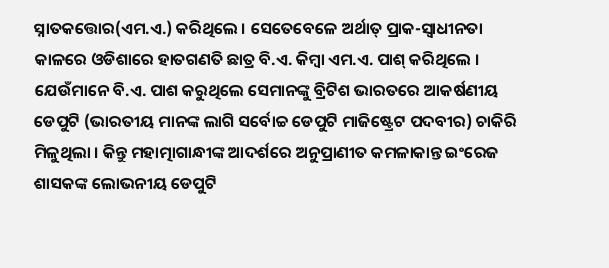ସ୍ନାତକତ୍ତୋର(ଏମ.ଏ.) କରିଥିଲେ । ସେତେବେଳେ ଅର୍ଥାତ୍ ପ୍ରାକ-ସ୍ୱାଧୀନତା କାଳରେ ଓଡିଶାରେ ହାତଗଣତି ଛାତ୍ର ବି.ଏ. କିମ୍ବା ଏମ.ଏ. ପାଶ୍ କରିଥିଲେ । ଯେଉଁମାନେ ବି.ଏ. ପାଶ କରୁଥିଲେ ସେମାନଙ୍କୁ ବ୍ରିଟିଶ ଭାରତରେ ଆକର୍ଷଣୀୟ ଡେପୁଟି (ଭାରତୀୟ ମାନଙ୍କ ଲାଗି ସର୍ବୋଚ୍ଚ ଡେପୁଟି ମାଜିଷ୍ଟ୍ରେଟ ପଦବୀର) ଚାକିରି ମିଳୁଥିଲା । କିନ୍ତୁ ମହାତ୍ମାଗାନ୍ଧୀଙ୍କ ଆଦର୍ଶରେ ଅନୁପ୍ରାଣୀତ କମଳାକାନ୍ତ ଇଂରେଜ ଶାସକଙ୍କ ଲୋଭନୀୟ ଡେପୁଟି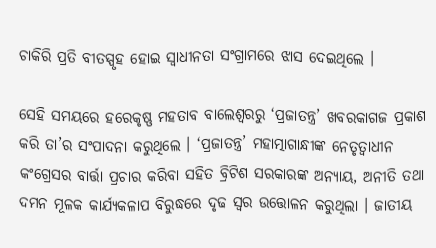ଚାକିରି ପ୍ରତି ବୀତସ୍ପୃହ ହୋଇ ସ୍ୱାଧୀନତା ସଂଗ୍ରାମରେ ଝାସ ଦେଇଥିଲେ ।

ସେହି ସମୟରେ ହରେକୃଷ୍ଣ ମହତାବ ବାଲେଶ୍ୱରରୁ ‘ପ୍ରଜାତନ୍ତ୍ର’ ଖବରକାଗଜ ପ୍ରକାଶ କରି ତା’ର ସଂପାଦନା କରୁଥିଲେ । ‘ପ୍ରଜାତନ୍ତ୍ର’ ମହାତ୍ମାଗାନ୍ଧୀଙ୍କ ନେତୃତ୍ୱାଧୀନ କଂଗ୍ରେସର ବାର୍ତ୍ତା ପ୍ରଚାର କରିବା ସହିତ ବ୍ରିଟିଶ ସରକାରଙ୍କ ଅନ୍ୟାୟ, ଅନୀତି ତଥା ଦମନ ମୂଳକ କାର୍ଯ୍ୟକଳାପ ବିରୁଦ୍ଧରେ ଦୃଢ ସ୍ୱର ଉତ୍ତୋଳନ କରୁଥିଲା । ଜାତୀୟ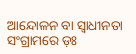ଆନ୍ଦୋଳନ ବା ସ୍ୱାଧୀନତା ସଂଗ୍ରାମରେ ଡ଼ଃ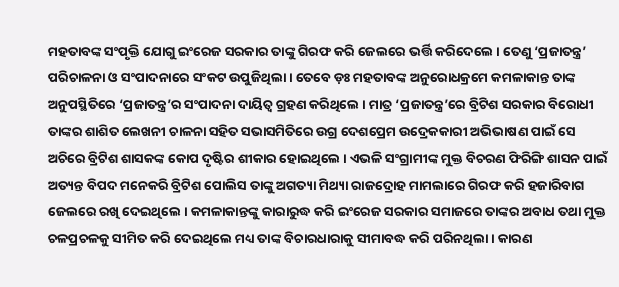ମହତାବଙ୍କ ସଂପୃକ୍ତି ଯୋଗୁ ଇଂରେଜ ସରକାର ତାଙ୍କୁ ଗିରଫ କରି ଜେଲରେ ଭର୍ତ୍ତି କରିଦେଲେ । ତେଣୁ ‘ପ୍ରଜାତନ୍ତ୍ର’ ପରିଚାଳନା ଓ ସଂପାଦନାରେ ସଂକଟ ଉପୁଜିଥିଲା । ତେବେ ଡ଼ଃ ମହତାବଙ୍କ ଅନୁରୋଧକ୍ରମେ କମଳାକାନ୍ତ ତାଙ୍କ ଅନୁପସ୍ଥିତିରେ ‘ପ୍ରଜାତନ୍ତ୍ର’ର ସଂପାଦନା ଦାୟିତ୍ୱ ଗ୍ରହଣ କରିଥିଲେ । ମାତ୍ର ‘ପ୍ରଜାତନ୍ତ୍ର’ରେ ବ୍ରିଟିଶ ସରକାର ବିରୋଧୀ ତାଙ୍କର ଶାଶିତ ଲେଖନୀ ଚାଳନା ସହିତ ସଭାସମିତିରେ ଉଗ୍ର ଦେଶପ୍ରେମ ଉଦ୍ରେକକାରୀ ଅଭିଭାଷଣ ପାଇଁ ସେ ଅଚିରେ ବ୍ରିଟିଶ ଶାସକଙ୍କ କୋପ ଦୃଷ୍ଟିର ଶୀକାର ହୋଇଥିଲେ । ଏଭଳି ସଂଗ୍ରାମୀଙ୍କ ମୁକ୍ତ ବିଚରଣ ଫିରିଙ୍ଗି ଶାସନ ପାଇଁ ଅତ୍ୟନ୍ତ ବିପଦ ମନେକରି ବ୍ରିଟିଶ ପୋଲିସ ତାଙ୍କୁ ଅଗତ୍ୟା ମିଥ୍ୟା ରାଜଦ୍ରୋହ ମାମଲାରେ ଗିରଫ କରି ହଜାରିବାଗ ଜେଲରେ ରଖି ଦେଇଥିଲେ । କମଳାକାନ୍ତଙ୍କୁ କାରାରୁଦ୍ଧ କରି ଇଂରେଜ ସରକାର ସମାଜରେ ତାଙ୍କର ଅବାଧ ତଥା ମୁକ୍ତ ଚଳପ୍ରଚଳକୁ ସୀମିତ କରି ଦେଇଥିଲେ ମଧ୍ୟ ତାଙ୍କ ବିଚାରଧାରାକୁ ସୀମାବଦ୍ଧ କରି ପରିନଥିଲା । କାରଣ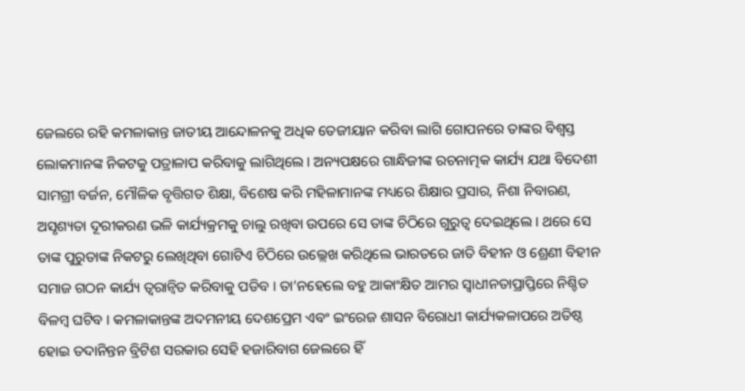ଜେଲରେ ରହି କମଳାକାନ୍ତ ଜାତୀୟ ଆନ୍ଦୋଳନକୁ ଅଧିକ ତେଜୀୟାନ କରିବା ଲାଗି ଗୋପନରେ ତାଙ୍କର ବିଶ୍ୱସ୍ତ ଲୋକମାନଙ୍କ ନିକଟକୁ ପତ୍ରାଳାପ କରିବାକୁ ଲାଗିଥିଲେ । ଅନ୍ୟପକ୍ଷରେ ଗାନ୍ଧିଜୀଙ୍କ ରଚନାତ୍ମକ କାର୍ଯ୍ୟ ଯଥା ବିଦେଶୀ ସାମଗ୍ରୀ ବର୍ଜନ, ମୌଳିକ ବୃତ୍ତିଗତ ଶିକ୍ଷା, ବିଶେଷ କରି ମହିଳାମାନଙ୍କ ମଧ୍ୟରେ ଶିକ୍ଷାର ପ୍ରସାର, ନିଶା ନିବାରଣ, ଅସୃଶ୍ୟତା ଦୂରୀକରଣ ଭଳି କାର୍ଯ୍ୟକ୍ରମକୁ ଚାଲୁ ରଖିବା ଉପରେ ସେ ତାଙ୍କ ଚିଠିରେ ଗୁରୁତ୍ୱ ଦେଇଥିଲେ । ଥରେ ସେ ତାଙ୍କ ପୁରୁତାଙ୍କ ନିକଟରୁ ଲେଖିଥିବା ଗୋଟିଏ ଚିଠିରେ ଉଲ୍ଲେଖ କରିଥିଲେ ଭାରତରେ ଜାତି ବିହୀନ ଓ ଶ୍ରେଣୀ ବିହୀନ ସମାଜ ଗଠନ କାର୍ଯ୍ୟ ତ୍ୱରାନ୍ୱିତ କରିବାକୁ ପଡିବ । ତା’ନହେଲେ ବହୁ ଆକାଂକ୍ଷିତ ଆମର ସ୍ୱାଧୀନତାପ୍ରାପ୍ତିରେ ନିଶ୍ଚିତ ବିଳମ୍ବ ଘଟିବ । କମଳାକାନ୍ତଙ୍କ ଅଦମନୀୟ ଦେଶପ୍ରେମ ଏବଂ ଇଂରେଜ ଶାସନ ବିରୋଧୀ କାର୍ଯ୍ୟକଳାପରେ ଅତିଷ୍ଠ ହୋଇ ତଦାନିନ୍ତନ ବ୍ରିଟିଶ ସରକାର ସେହି ହଜାରିବାଗ ଜେଲରେ ହିଁ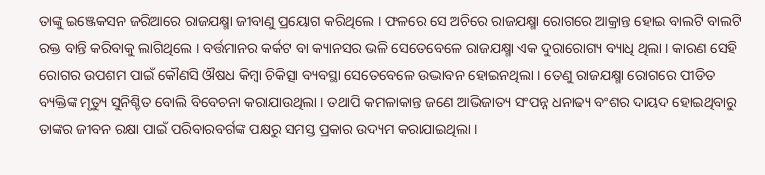ତାଙ୍କୁ ଇଞ୍ଜେକସନ ଜରିଆରେ ରାଜଯକ୍ଷ୍ମା ଜୀବାଣୁ ପ୍ରୟୋଗ କରିଥିଲେ । ଫଳରେ ସେ ଅଚିରେ ରାଜଯକ୍ଷ୍ମା ରୋଗରେ ଆକ୍ରାନ୍ତ ହୋଇ ବାଲଟି ବାଲଟି ରକ୍ତ ବାନ୍ତି କରିବାକୁ ଲାଗିଥିଲେ । ବର୍ତ୍ତମାନର କର୍କଟ ବା କ୍ୟାନସର ଭଳି ସେତେବେଳେ ରାଜଯକ୍ଷ୍ମା ଏକ ଦୁରାରୋଗ୍ୟ ବ୍ୟାଧି ଥିଲା । କାରଣ ସେହି ରୋଗର ଉପଶମ ପାଇଁ କୌଣସି ଔଷଧ କିମ୍ବା ଚିକିତ୍ସା ବ୍ୟବସ୍ଥା ସେତେବେଳେ ଉଦ୍ଭାବନ ହୋଇନଥିଲା । ତେଣୁ ରାଜଯକ୍ଷ୍ମା ରୋଗରେ ପୀଡିତ ବ୍ୟକ୍ତିଙ୍କ ମୃତ୍ୟୁ ସୁନିଶ୍ଚିତ ବୋଲି ବିବେଚନା କରାଯାଉଥିଲା । ତଥାପି କମଳାକାନ୍ତ ଜଣେ ଆଭିଜାତ୍ୟ ସଂପନ୍ନ ଧନାଢ୍ୟ ବଂଶର ଦାୟଦ ହୋଇଥିବାରୁ ତାଙ୍କର ଜୀବନ ରକ୍ଷା ପାଇଁ ପରିବାରବର୍ଗଙ୍କ ପକ୍ଷରୁ ସମସ୍ତ ପ୍ରକାର ଉଦ୍ୟମ କରାଯାଇଥିଲା ।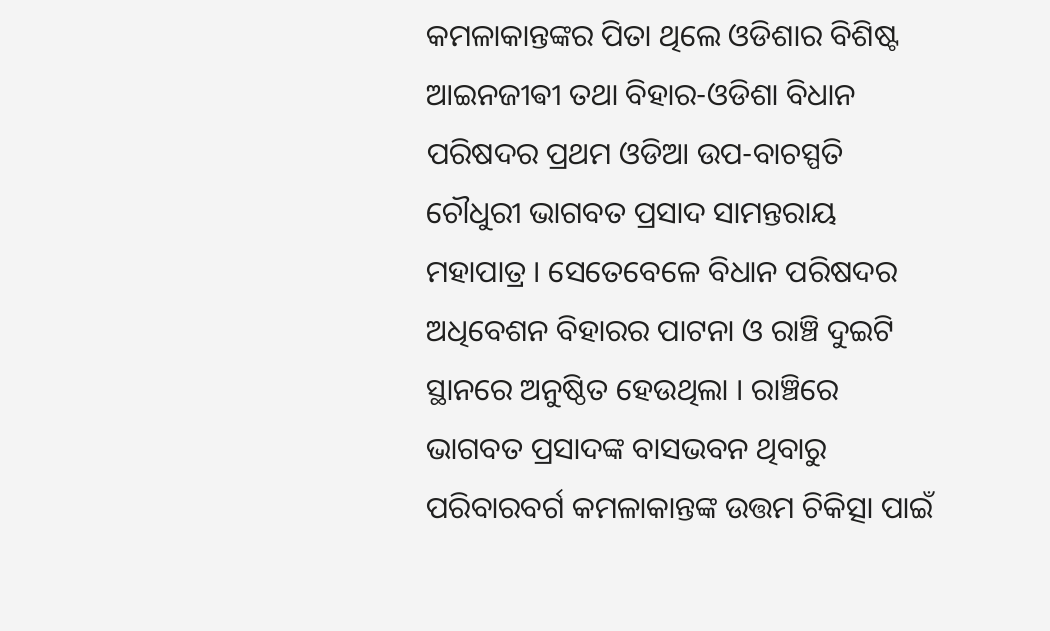କମଳାକାନ୍ତଙ୍କର ପିତା ଥିଲେ ଓଡିଶାର ବିଶିଷ୍ଟ ଆଇନଜୀଵୀ ତଥା ବିହାର-ଓଡିଶା ବିଧାନ ପରିଷଦର ପ୍ରଥମ ଓଡିଆ ଉପ-ବାଚସ୍ପତି ଚୌଧୁରୀ ଭାଗବତ ପ୍ରସାଦ ସାମନ୍ତରାୟ ମହାପାତ୍ର । ସେତେବେଳେ ବିଧାନ ପରିଷଦର ଅଧିବେଶନ ବିହାରର ପାଟନା ଓ ରାଞ୍ଚି ଦୁଇଟି ସ୍ଥାନରେ ଅନୁଷ୍ଠିତ ହେଉଥିଲା । ରାଞ୍ଚିରେ ଭାଗବତ ପ୍ରସାଦଙ୍କ ବାସଭବନ ଥିବାରୁ ପରିବାରବର୍ଗ କମଳାକାନ୍ତଙ୍କ ଉତ୍ତମ ଚିକିତ୍ସା ପାଇଁ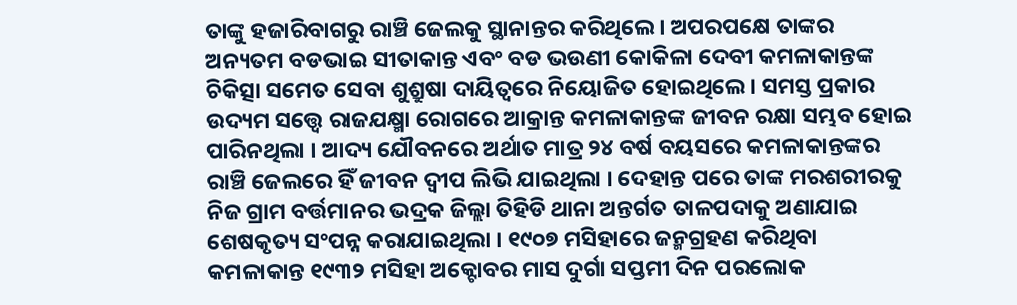ତାଙ୍କୁ ହଜାରିବାଗରୁ ରାଞ୍ଚି ଜେଲକୁ ସ୍ଥାନାନ୍ତର କରିଥିଲେ । ଅପରପକ୍ଷେ ତାଙ୍କର ଅନ୍ୟତମ ବଡଭାଇ ସୀତାକାନ୍ତ ଏବଂ ବଡ ଭଉଣୀ କୋକିଳା ଦେବୀ କମଳାକାନ୍ତଙ୍କ ଚିକିତ୍ସା ସମେତ ସେବା ଶୁଶ୍ରୁଷା ଦାୟିତ୍ୱରେ ନିୟୋଜିତ ହୋଇଥିଲେ । ସମସ୍ତ ପ୍ରକାର ଉଦ୍ୟମ ସତ୍ତ୍ୱେ ରାଜଯକ୍ଷ୍ମା ରୋଗରେ ଆକ୍ରାନ୍ତ କମଳାକାନ୍ତଙ୍କ ଜୀବନ ରକ୍ଷା ସମ୍ଭବ ହୋଇ ପାରିନଥିଲା । ଆଦ୍ୟ ଯୌବନରେ ଅର୍ଥାତ ମାତ୍ର ୨୪ ବର୍ଷ ବୟସରେ କମଳାକାନ୍ତଙ୍କର ରାଞ୍ଚି ଜେଲରେ ହିଁ ଜୀବନ ଦ୍ୱୀପ ଲିଭି ଯାଇଥିଲା । ଦେହାନ୍ତ ପରେ ତାଙ୍କ ମରଶରୀରକୁ ନିଜ ଗ୍ରାମ ବର୍ତ୍ତମାନର ଭଦ୍ରକ ଜିଲ୍ଲା ତିହିଡି ଥାନା ଅନ୍ତର୍ଗତ ତାଳପଦାକୁ ଅଣାଯାଇ ଶେଷକୃତ୍ୟ ସଂପନ୍ନ କରାଯାଇଥିଲା । ୧୯୦୭ ମସିହାରେ ଜନ୍ମଗ୍ରହଣ କରିଥିବା କମଳାକାନ୍ତ ୧୯୩୨ ମସିହା ଅକ୍ଟୋବର ମାସ ଦୁର୍ଗା ସପ୍ତମୀ ଦିନ ପରଲୋକ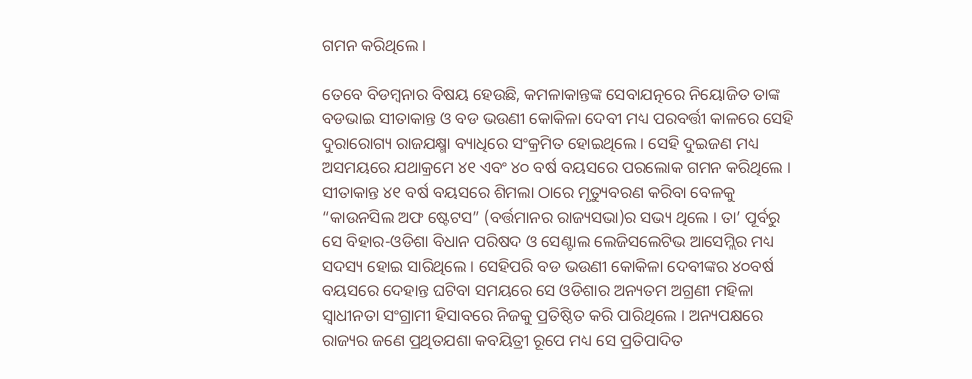ଗମନ କରିଥିଲେ ।

ତେବେ ବିଡମ୍ବନାର ବିଷୟ ହେଉଛି, କମଳାକାନ୍ତଙ୍କ ସେବାଯତ୍ନରେ ନିୟୋଜିତ ତାଙ୍କ ବଡଭାଇ ସୀତାକାନ୍ତ ଓ ବଡ ଭଉଣୀ କୋକିଳା ଦେବୀ ମଧ୍ୟ ପରବର୍ତ୍ତୀ କାଳରେ ସେହି ଦୁରାରୋଗ୍ୟ ରାଜଯକ୍ଷ୍ମା ବ୍ୟାଧିରେ ସଂକ୍ରମିତ ହୋଇଥିଲେ । ସେହି ଦୁଇଜଣ ମଧ୍ୟ ଅସମୟରେ ଯଥାକ୍ରମେ ୪୧ ଏବଂ ୪୦ ବର୍ଷ ବୟସରେ ପରଲୋକ ଗମନ କରିଥିଲେ । ସୀତାକାନ୍ତ ୪୧ ବର୍ଷ ବୟସରେ ଶିମଲା ଠାରେ ମୃତ୍ୟୁବରଣ କରିବା ବେଳକୁ “କାଉନସିଲ ଅଫ ଷ୍ଟେଟସ” (ବର୍ତ୍ତମାନର ରାଜ୍ୟସଭା)ର ସଭ୍ୟ ଥିଲେ । ତା’ ପୂର୍ବରୁ ସେ ବିହାର-ଓଡିଶା ବିଧାନ ପରିଷଦ ଓ ସେଣ୍ଟାଲ ଲେଜିସଲେଟିଭ ଆସେମ୍ଲିର ମଧ୍ୟ ସଦସ୍ୟ ହୋଇ ସାରିଥିଲେ । ସେହିପରି ବଡ ଭଉଣୀ କୋକିଳା ଦେବୀଙ୍କର ୪୦ବର୍ଷ ବୟସରେ ଦେହାନ୍ତ ଘଟିବା ସମୟରେ ସେ ଓଡିଶାର ଅନ୍ୟତମ ଅଗ୍ରଣୀ ମହିଳା ସ୍ୱାଧୀନତା ସଂଗ୍ରାମୀ ହିସାବରେ ନିଜକୁ ପ୍ରତିଷ୍ଠିତ କରି ପାରିଥିଲେ । ଅନ୍ୟପକ୍ଷରେ ରାଜ୍ୟର ଜଣେ ପ୍ରଥିତଯଶା କବୟିତ୍ରୀ ରୂପେ ମଧ୍ୟ ସେ ପ୍ରତିପାଦିତ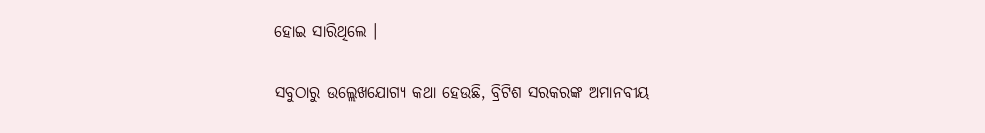ହୋଇ ସାରିଥିଲେ ।

ସବୁଠାରୁ ଉଲ୍ଲେଖଯୋଗ୍ୟ କଥା ହେଉଛି, ବ୍ରିଟିଶ ସରକରଙ୍କ ଅମାନବୀୟ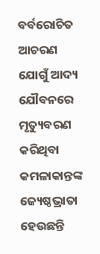ବର୍ବରୋଚିତ ଆଚରଣ ଯୋଗୁଁ ଆଦ୍ୟ ଯୌବନରେ ମୃତ୍ୟୁବରଣ କରିଥିବା କମଳାକାନ୍ତଙ୍କ ଜ୍ୟେଷ୍ଠଭ୍ରାତା ହେଉଛନ୍ତି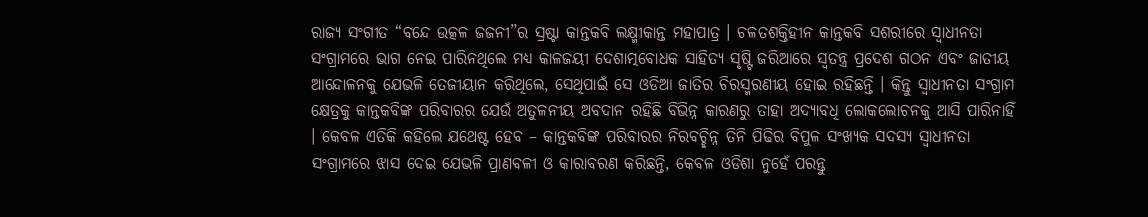ରାଜ୍ୟ ସଂଗୀତ “ବନ୍ଦେ ଉତ୍କଳ ଜଜନୀ”ର ସ୍ରଷ୍ଟା କାନ୍ତକବି ଲକ୍ଷ୍ମୀକାନ୍ତ ମହାପାତ୍ର । ଚଳତଶକ୍ତିହୀନ କାନ୍ତକବି ସଶରୀରେ ସ୍ୱାଧୀନତା ସଂଗ୍ରାମରେ ଭାଗ ନେଇ ପାରିନଥିଲେ ମଧ୍ୟ କାଳଜୟୀ ଦେଶାତ୍ମବୋଧକ ସାହିତ୍ୟ ସୃଷ୍ଟି ଜରିଆରେ ସ୍ୱତନ୍ତ୍ର ପ୍ରଦେଶ ଗଠନ ଏବଂ ଜାତୀୟ ଆନ୍ଦୋଳନକୁ ଯେଭଳି ତେଜୀୟାନ କରିଥିଲେ, ସେଥିପାଇଁ ସେ ଓଡିଆ ଜାତିର ଚିରସ୍ମରଣୀୟ ହୋଇ ରହିଛନ୍ତି । କିନ୍ତୁ ସ୍ୱାଧୀନତା ସଂଗ୍ରାମ କ୍ଷେତ୍ରକୁ କାନ୍ତକବିଙ୍କ ପରିବାରର ଯେଉଁ ଅତୁଳନୀୟ ଅବଦାନ ରହିଛି ବିଭିନ୍ନ କାରଣରୁ ତାହା ଅଦ୍ୟାବଧି ଲୋକଲୋଚନକୁ ଆସି ପାରିନାହିଁ । କେବଳ ଏତିକି କହିଲେ ଯଥେଷ୍ଟ ହେବ – କାନ୍ତକବିଙ୍କ ପରିବାରର ନିରବଚ୍ଛିନ୍ନ ତିନି ପିଢିର ବିପୁଳ ସଂଖ୍ୟକ ସଦସ୍ୟ ସ୍ୱାଧୀନତା ସଂଗ୍ରାମରେ ଝାସ ଦେଇ ଯେଭଳି ପ୍ରାଣବଳୀ ଓ କାରାବରଣ କରିଛନ୍ତି, କେବଳ ଓଡିଶା ନୁହେଁ ପରନ୍ତୁ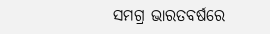ସମଗ୍ର ଭାରତବର୍ଷରେ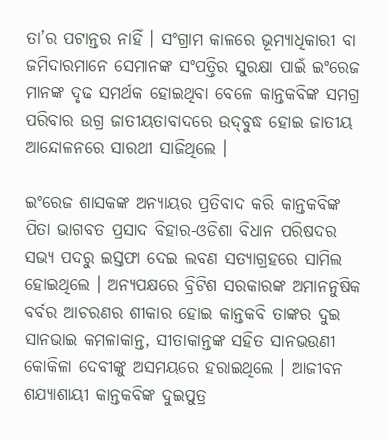ତା’ର ପଟାନ୍ତର ନାହିଁ । ସଂଗ୍ରାମ କାଳରେ ଭୂମ୍ୟାଧିକାରୀ ବା ଜମିଦାରମାନେ ସେମାନଙ୍କ ସଂପତ୍ତିର ସୁରକ୍ଷା ପାଇଁ ଇଂରେଜ ମାନଙ୍କ ଦୃଢ ସମର୍ଥକ ହୋଇଥିବା ବେଳେ କାନ୍ତକବିଙ୍କ ସମଗ୍ର ପରିବାର ଉଗ୍ର ଜାତୀୟତାବାଦରେ ଉଦ୍‌ବୁଦ୍ଧ ହୋଇ ଜାତୀୟ ଆନ୍ଦୋଳନରେ ସାରଥୀ ସାଜିଥିଲେ ।

ଇଂରେଜ ଶାସକଙ୍କ ଅନ୍ୟାୟର ପ୍ରତିବାଦ କରି କାନ୍ତକବିଙ୍କ ପିତା ଭାଗବତ ପ୍ରସାଦ ବିହାର-ଓଡିଶା ବିଧାନ ପରିଷଦର ସଭ୍ୟ ପଦରୁ ଇସ୍ତଫା ଦେଇ ଲବଣ ସତ୍ୟାଗ୍ରହରେ ସାମିଲ ହୋଇଥିଲେ । ଅନ୍ୟପକ୍ଷରେ ବ୍ରିଟିଶ ସରକାରଙ୍କ ଅମାନନୁଷିକ ବର୍ବର ଆଚରଣର ଶୀକାର ହୋଇ କାନ୍ତକବି ତାଙ୍କର ଦୁଇ ସାନଭାଇ କମଳାକାନ୍ତ, ସୀତାକାନ୍ତଙ୍କ ସହିତ ସାନଭଉଣୀ କୋକିଳା ଦେବୀଙ୍କୁ ଅସମୟରେ ହରାଇଥିଲେ । ଆଜୀବନ ଶଯ୍ୟାଶାୟୀ କାନ୍ତକବିଙ୍କ ଦୁଇପୁତ୍ର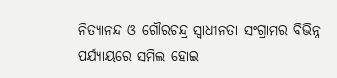ନିତ୍ୟାନନ୍ଦ ଓ ଗୌରଚନ୍ଦ୍ର ସ୍ୱାଧୀନତା ସଂଗ୍ରାମର ବିଭିନ୍ନ ପର୍ଯ୍ୟାୟରେ ସମିଲ ହୋଇ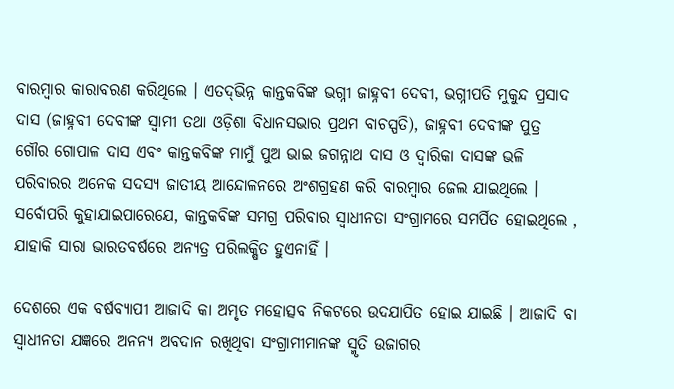ବାରମ୍ବାର କାରାବରଣ କରିଥିଲେ । ଏତଦ୍‌ଭିନ୍ନ କାନ୍ତକବିଙ୍କ ଭଗ୍ନୀ ଜାହ୍ନବୀ ଦେବୀ, ଭଗ୍ନୀପତି ମୁକୁନ୍ଦ ପ୍ରସାଦ ଦାସ (ଜାହ୍ନବୀ ଦେବୀଙ୍କ ସ୍ୱାମୀ ତଥା ଓଡ଼ିଶା ବିଧାନସଭାର ପ୍ରଥମ ବାଚସ୍ପତି), ଜାହ୍ନବୀ ଦେବୀଙ୍କ ପୁତ୍ର ଗୌର ଗୋପାଳ ଦାସ ଏବଂ କାନ୍ତକବିଙ୍କ ମାମୁଁ ପୁଅ ଭାଇ ଜଗନ୍ନାଥ ଦାସ ଓ ଦ୍ୱାରିକା ଦାସଙ୍କ ଭଳି ପରିବାରର ଅନେକ ସଦସ୍ୟ ଜାତୀୟ ଆନ୍ଦୋଳନରେ ଅଂଶଗ୍ରହଣ କରି ବାରମ୍ବାର ଜେଲ ଯାଇଥିଲେ । ସର୍ବୋପରି କୁହାଯାଇପାରେଯେ, କାନ୍ତକବିଙ୍କ ସମଗ୍ର ପରିବାର ସ୍ୱାଧୀନତା ସଂଗ୍ରାମରେ ସମର୍ପିତ ହୋଇଥିଲେ , ଯାହାକି ସାରା ଭାରତବର୍ଷରେ ଅନ୍ୟତ୍ର ପରିଲକ୍ଷିତ ହୁଏନାହିଁ ।

ଦେଶରେ ଏକ ବର୍ଷବ୍ୟାପୀ ଆଜାଦି କା ଅମୃତ ମହୋତ୍ସବ ନିକଟରେ ଉଦଯାପିତ ହୋଇ ଯାଇଛି । ଆଜାଦି ବା ସ୍ୱାଧୀନତା ଯଜ୍ଞରେ ଅନନ୍ୟ ଅବଦାନ ରଖିଥିବା ସଂଗ୍ରାମୀମାନଙ୍କ ସ୍ମୃତି ଉଜାଗର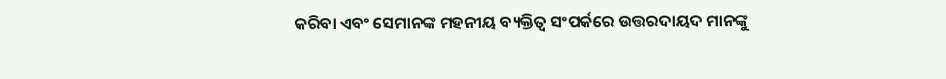କରିବା ଏବଂ ସେମାନଙ୍କ ମହନୀୟ ବ୍ୟକ୍ତିତ୍ୱ ସଂପର୍କରେ ଉତ୍ତରଦାୟଦ ମାନଙ୍କୁ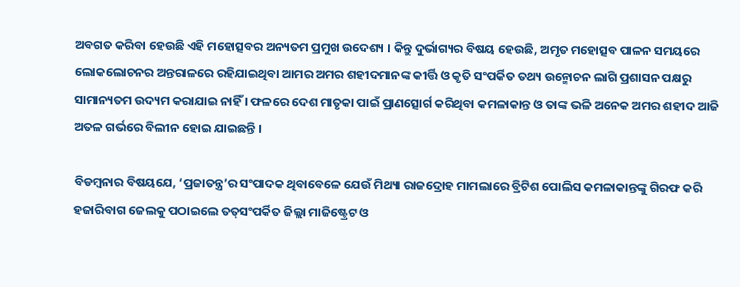ଅବଗତ କରିବା ହେଉଛି ଏହି ମହୋତ୍ସବର ଅନ୍ୟତମ ପ୍ରମୁଖ ଉଦେଶ୍ୟ । କିନ୍ତୁ ଦୁର୍ଭାଗ୍ୟର ବିଷୟ ହେଉଛି, ଅମୃତ ମହୋତ୍ସବ ପାଳନ ସମୟରେ ଲୋକଲୋଚନର ଅନ୍ତରାଳରେ ରହିଯାଇଥିବା ଆମର ଅମର ଶହୀଦମାନଙ୍କ କୀର୍ତ୍ତି ଓ କୃତି ସଂପର୍କିତ ତଥ୍ୟ ଉନ୍ମୋଚନ ଲାଗି ପ୍ରଶାସନ ପକ୍ଷରୁ ସାମାନ୍ୟତମ ଉଦ୍ୟମ କରାଯାଇ ନାହିଁ । ଫଳରେ ଦେଶ ମାତୃକା ପାଇଁ ପ୍ରାଣତ୍ସୋର୍ଗ କରିଥିବା କମଳାକାନ୍ତ ଓ ତାଙ୍କ ଭଳି ଅନେକ ଅମର ଶହୀଦ ଆଜି ଅତଳ ଗର୍ଭରେ ବିଲୀନ ହୋଇ ଯାଇଛନ୍ତି ।

ବିଡମ୍ବନାର ବିଷୟଯେ, ‘ପ୍ରଜାତନ୍ତ୍ର’ର ସଂପାଦକ ଥିବାବେଳେ ଯେଉଁ ମିଥ୍ୟା ରାଜଦ୍ରୋହ ମାମଲାରେ ବ୍ରିଟିଶ ପୋଲିସ କମଳାକାନ୍ତଙ୍କୁ ଗିରଫ କରି ହଜାରିବାଗ ଜେଲକୁ ପଠାଇଲେ ତତ୍‌ସଂପର୍କିତ ଜିଲ୍ଲା ମାଜିଷ୍ଟ୍ରେଟ ଓ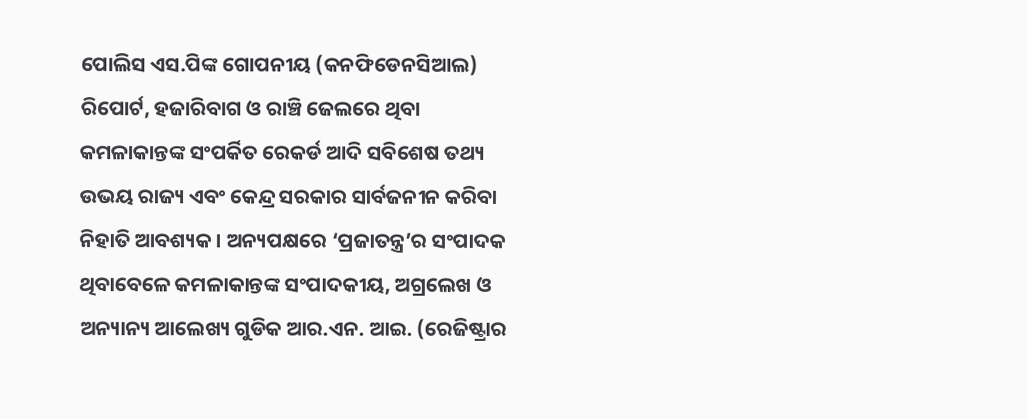ପୋଲିସ ଏସ.ପିଙ୍କ ଗୋପନୀୟ (କନଫିଡେନସିଆଲ) ରିପୋର୍ଟ, ହଜାରିବାଗ ଓ ରାଞ୍ଚି ଜେଲରେ ଥିବା କମଳାକାନ୍ତଙ୍କ ସଂପର୍କିତ ରେକର୍ଡ ଆଦି ସବିଶେଷ ତଥ୍ୟ ଉଭୟ ରାଜ୍ୟ ଏବଂ କେନ୍ଦ୍ର ସରକାର ସାର୍ବଜନୀନ କରିବା ନିହାତି ଆବଶ୍ୟକ । ଅନ୍ୟପକ୍ଷରେ ‘ପ୍ରଜାତନ୍ତ୍ର’ର ସଂପାଦକ ଥିବାବେଳେ କମଳାକାନ୍ତଙ୍କ ସଂପାଦକୀୟ, ଅଗ୍ରଲେଖ ଓ ଅନ୍ୟାନ୍ୟ ଆଲେଖ୍ୟ ଗୁଡିକ ଆର.ଏନ. ଆଇ. (ରେଜିଷ୍ଟ୍ରାର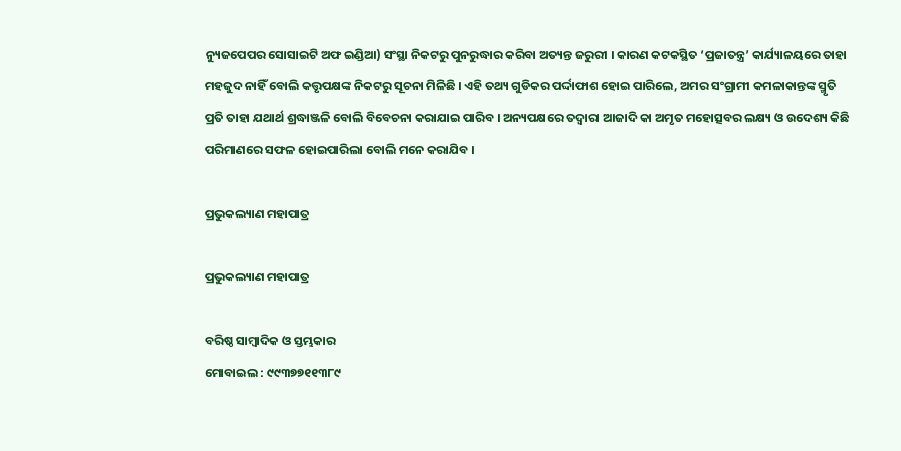ନ୍ୟୁଜପେପର ସୋସାଇଟି ଅଫ ଇଣ୍ଡିଆ) ସଂସ୍ଥା ନିକଟରୁ ପୁନରୁଦ୍ଧାର କରିବା ଅତ୍ୟନ୍ତ ଜରୁରୀ । କାରଣ କଟକସ୍ଥିତ ‘ପ୍ରଜାତନ୍ତ୍ର’ କାର୍ଯ୍ୟାଳୟରେ ତାହା ମହଜୁଦ ନାହିଁ ବୋଲି କତ୍ତୃପକ୍ଷଙ୍କ ନିକଟରୁ ସୂଚନା ମିଳିଛି । ଏହି ତଥ୍ୟ ଗୁଡିକର ପର୍ଦ୍ଦାଫାଶ ହୋଇ ପାରିଲେ, ଅମର ସଂଗ୍ରାମୀ କମଳାକାନ୍ତଙ୍କ ସ୍ମୃତି ପ୍ରତି ତାହା ଯଥାର୍ଥ ଶ୍ରଦ୍ଧାଞ୍ଜଳି ବୋଲି ବିବେଚନା କରାଯାଇ ପାରିବ । ଅନ୍ୟପକ୍ଷରେ ତଦ୍ୱାରା ଆଜାଦି କା ଅମୃତ ମହୋତ୍ସବର ଲକ୍ଷ୍ୟ ଓ ଉଦେଶ୍ୟ କିଛି ପରିମାଣରେ ସଫଳ ହୋଇପାରିଲା ବୋଲି ମନେ କରାଯିବ ।

ପ୍ରଭୁକଲ୍ୟାଣ ମହାପାତ୍ର

ପ୍ରଭୁକଲ୍ୟାଣ ମହାପାତ୍ର

ବରିଷ୍ଠ ସାମ୍ବାଦିକ ଓ ସ୍ତମ୍ଭକାର
ମୋବାଇଲ : ୯୯୩୭୭୧୧୩୮୯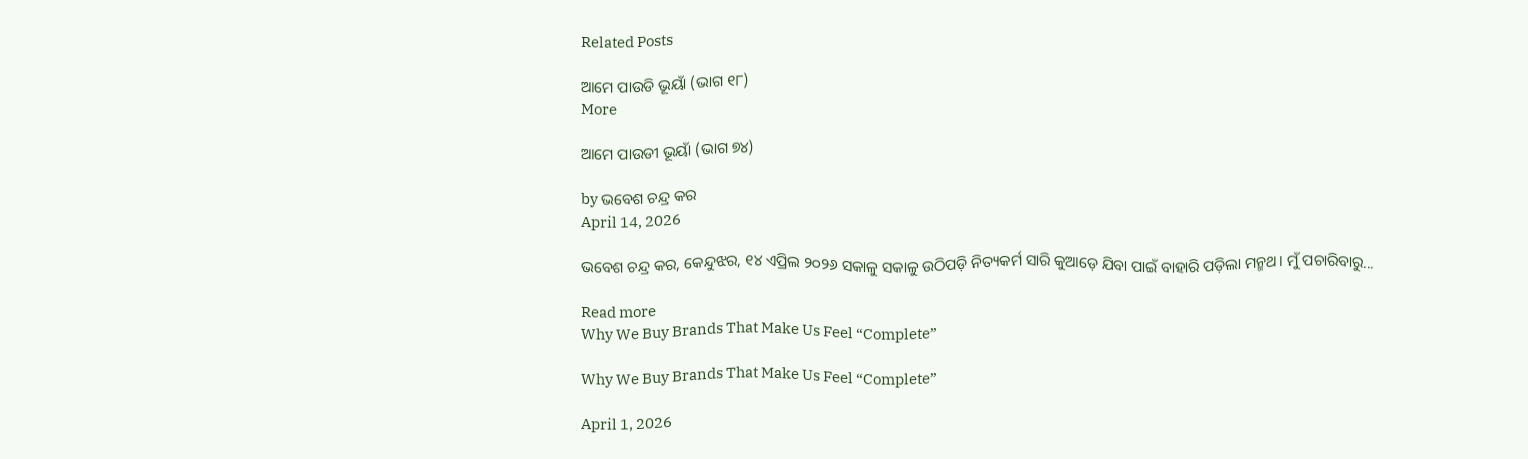Related Posts

ଆମେ ପାଉଡି ଭୂୟାଁ (ଭାଗ ୧୮)
More

ଆମେ ପାଉଡୀ ଭୂୟାଁ (ଭାଗ ୭୪)

by ଭବେଶ ଚନ୍ଦ୍ର କର
April 14, 2026

ଭବେଶ ଚନ୍ଦ୍ର କର, କେନ୍ଦୁଝର, ୧୪ ଏପ୍ରିଲ ୨୦୨୬ ସକାଳୁ ସକାଳୁ ଉଠିପଡ଼ି ନିତ୍ୟକର୍ମ ସାରି କୁଆଡ଼େ ଯିବା ପାଇଁ ବାହାରି ପଡ଼ିଲା ମନ୍ମଥ। ମୁଁ ପଚାରିବାରୁ...

Read more
Why We Buy Brands That Make Us Feel “Complete”

Why We Buy Brands That Make Us Feel “Complete”

April 1, 2026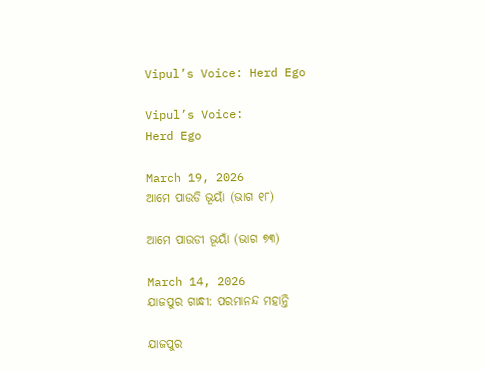Vipul’s Voice: Herd Ego

Vipul’s Voice:
Herd Ego

March 19, 2026
ଆମେ ପାଉଡି ଭୂୟାଁ (ଭାଗ ୧୮)

ଆମେ ପାଉଡୀ ଭୂୟାଁ (ଭାଗ ୭୩)

March 14, 2026
ଯାଜପୁର ଗାନ୍ଧୀ: ପରମାନନ୍ଦ ମହାନ୍ତି

ଯାଜପୁର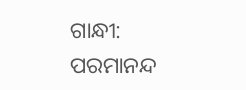ଗାନ୍ଧୀ: ପରମାନନ୍ଦ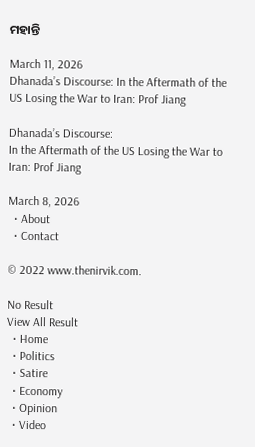ମହାନ୍ତି

March 11, 2026
Dhanada’s Discourse: In the Aftermath of the US Losing the War to Iran: Prof Jiang

Dhanada’s Discourse:
In the Aftermath of the US Losing the War to Iran: Prof Jiang

March 8, 2026
  • About
  • Contact

© 2022 www.thenirvik.com.

No Result
View All Result
  • Home
  • Politics
  • Satire
  • Economy
  • Opinion
  • Video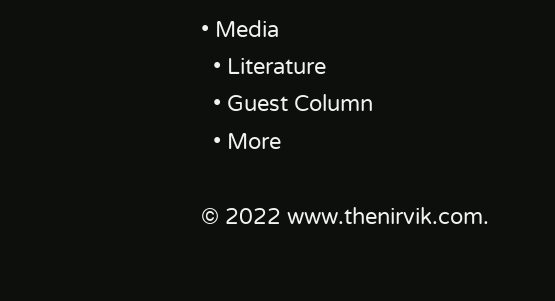• Media
  • Literature
  • Guest Column
  • More

© 2022 www.thenirvik.com.